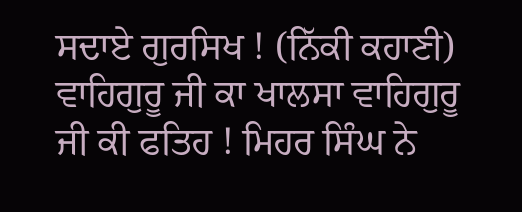ਸਦਾਏ ਗੁਰਸਿਖ ! (ਨਿੱਕੀ ਕਹਾਣੀ)
ਵਾਹਿਗੁਰੂ ਜੀ ਕਾ ਖਾਲਸਾ ਵਾਹਿਗੁਰੂ ਜੀ ਕੀ ਫਤਿਹ ! ਮਿਹਰ ਸਿੰਘ ਨੇ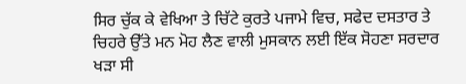ਸਿਰ ਚੁੱਕ ਕੇ ਵੇਖਿਆ ਤੇ ਚਿੱਟੇ ਕੁਰਤੇ ਪਜਾਮੇ ਵਿਚ, ਸਫੇਦ ਦਸਤਾਰ ਤੇ ਚਿਹਰੇ ਉੱਤੇ ਮਨ ਮੋਹ ਲੈਣ ਵਾਲੀ ਮੁਸਕਾਨ ਲਈ ਇੱਕ ਸੋਹਣਾ ਸਰਦਾਰ ਖੜਾ ਸੀ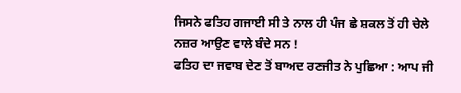ਜਿਸਨੇ ਫਤਿਹ ਗਜਾਈ ਸੀ ਤੇ ਨਾਲ ਹੀ ਪੰਜ ਛੇ ਸ਼ਕਲ ਤੋਂ ਹੀ ਚੇਲੇ ਨਜ਼ਰ ਆਉਣ ਵਾਲੇ ਬੰਦੇ ਸਨ !
ਫਤਿਹ ਦਾ ਜਵਾਬ ਦੇਣ ਤੋਂ ਬਾਅਦ ਰਣਜੀਤ ਨੇ ਪੁਛਿਆ : ਆਪ ਜੀ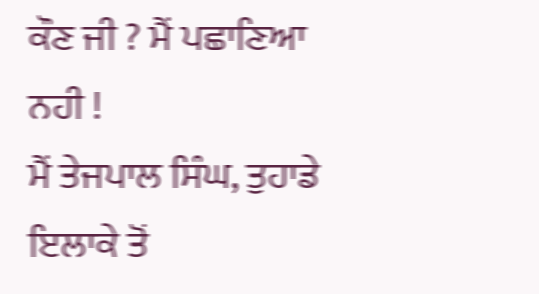ਕੌਣ ਜੀ ? ਮੈਂ ਪਛਾਣਿਆ ਨਹੀ !
ਮੈਂ ਤੇਜਪਾਲ ਸਿੰਘ, ਤੁਹਾਡੇ ਇਲਾਕੇ ਤੋਂ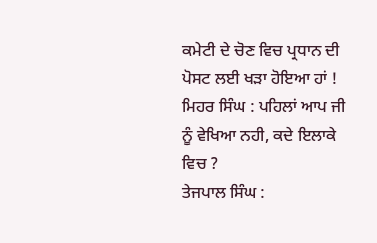ਕਮੇਟੀ ਦੇ ਚੋਣ ਵਿਚ ਪ੍ਰਧਾਨ ਦੀ ਪੋਸਟ ਲਈ ਖੜਾ ਹੋਇਆ ਹਾਂ !
ਮਿਹਰ ਸਿੰਘ : ਪਹਿਲਾਂ ਆਪ ਜੀ ਨੂੰ ਵੇਖਿਆ ਨਹੀ, ਕਦੇ ਇਲਾਕੇ ਵਿਚ ?
ਤੇਜਪਾਲ ਸਿੰਘ :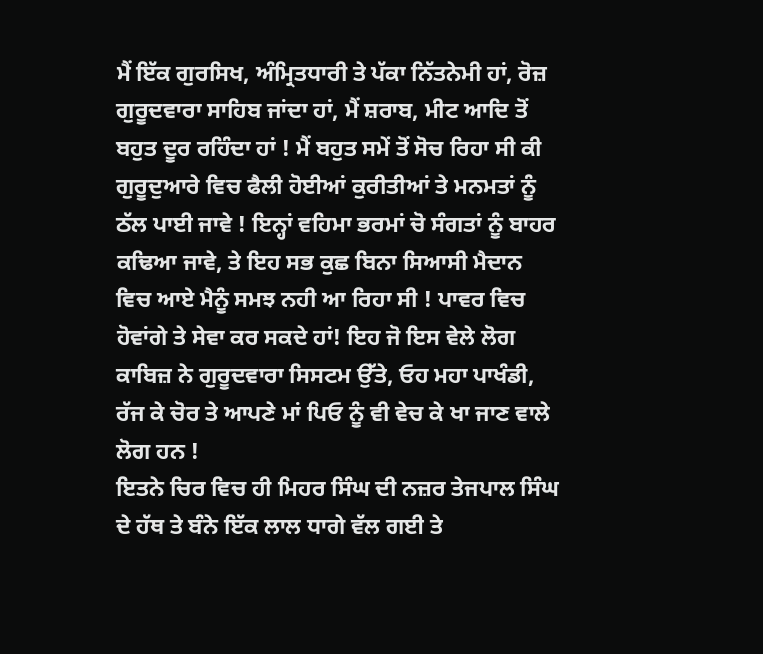ਮੈਂ ਇੱਕ ਗੁਰਸਿਖ, ਅੰਮ੍ਰਿਤਧਾਰੀ ਤੇ ਪੱਕਾ ਨਿੱਤਨੇਮੀ ਹਾਂ, ਰੋਜ਼ ਗੁਰੂਦਵਾਰਾ ਸਾਹਿਬ ਜਾਂਦਾ ਹਾਂ, ਮੈਂ ਸ਼ਰਾਬ, ਮੀਟ ਆਦਿ ਤੋਂ ਬਹੁਤ ਦੂਰ ਰਹਿੰਦਾ ਹਾਂ ! ਮੈਂ ਬਹੁਤ ਸਮੇਂ ਤੋਂ ਸੋਚ ਰਿਹਾ ਸੀ ਕੀ ਗੁਰੂਦੁਆਰੇ ਵਿਚ ਫੈਲੀ ਹੋਈਆਂ ਕੁਰੀਤੀਆਂ ਤੇ ਮਨਮਤਾਂ ਨੂੰ ਠੱਲ ਪਾਈ ਜਾਵੇ ! ਇਨ੍ਹਾਂ ਵਹਿਮਾ ਭਰਮਾਂ ਚੋ ਸੰਗਤਾਂ ਨੂੰ ਬਾਹਰ ਕਢਿਆ ਜਾਵੇ, ਤੇ ਇਹ ਸਭ ਕੁਛ ਬਿਨਾ ਸਿਆਸੀ ਮੈਦਾਨ ਵਿਚ ਆਏ ਮੈਨੂੰ ਸਮਝ ਨਹੀ ਆ ਰਿਹਾ ਸੀ ! ਪਾਵਰ ਵਿਚ ਹੋਵਾਂਗੇ ਤੇ ਸੇਵਾ ਕਰ ਸਕਦੇ ਹਾਂ! ਇਹ ਜੋ ਇਸ ਵੇਲੇ ਲੋਗ ਕਾਬਿਜ਼ ਨੇ ਗੁਰੂਦਵਾਰਾ ਸਿਸਟਮ ਉੱਤੇ, ਓਹ ਮਹਾ ਪਾਖੰਡੀ, ਰੱਜ ਕੇ ਚੋਰ ਤੇ ਆਪਣੇ ਮਾਂ ਪਿਓ ਨੂੰ ਵੀ ਵੇਚ ਕੇ ਖਾ ਜਾਣ ਵਾਲੇ ਲੋਗ ਹਨ !
ਇਤਨੇ ਚਿਰ ਵਿਚ ਹੀ ਮਿਹਰ ਸਿੰਘ ਦੀ ਨਜ਼ਰ ਤੇਜਪਾਲ ਸਿੰਘ ਦੇ ਹੱਥ ਤੇ ਬੰਨੇ ਇੱਕ ਲਾਲ ਧਾਗੇ ਵੱਲ ਗਈ ਤੇ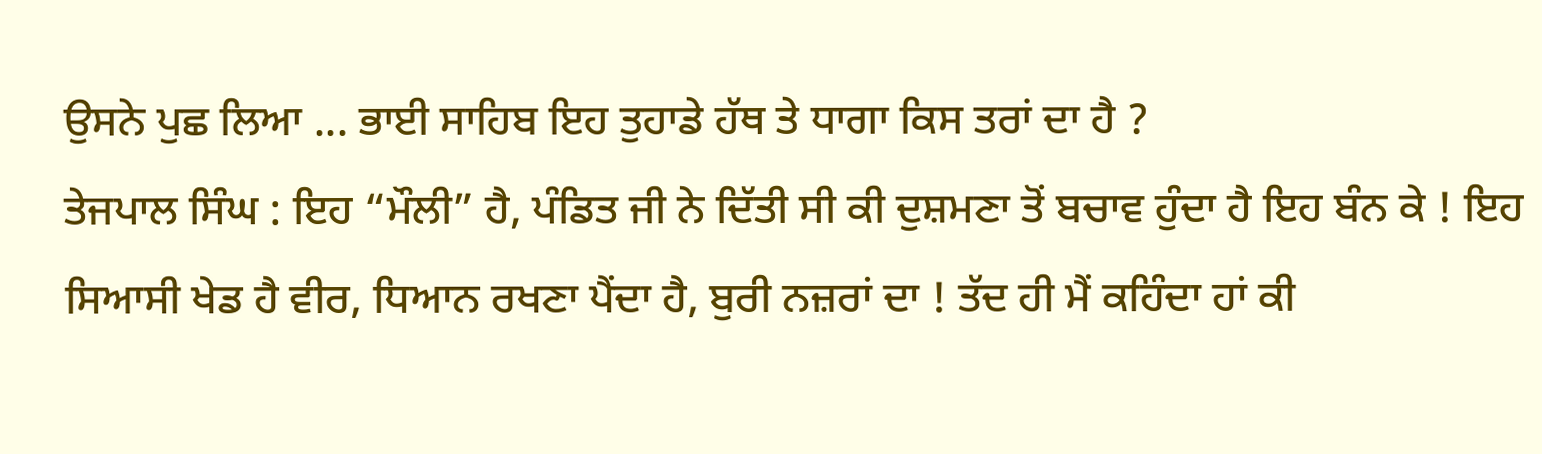ਉਸਨੇ ਪੁਛ ਲਿਆ ... ਭਾਈ ਸਾਹਿਬ ਇਹ ਤੁਹਾਡੇ ਹੱਥ ਤੇ ਧਾਗਾ ਕਿਸ ਤਰਾਂ ਦਾ ਹੈ ?
ਤੇਜਪਾਲ ਸਿੰਘ : ਇਹ “ਮੌਲੀ” ਹੈ, ਪੰਡਿਤ ਜੀ ਨੇ ਦਿੱਤੀ ਸੀ ਕੀ ਦੁਸ਼ਮਣਾ ਤੋਂ ਬਚਾਵ ਹੁੰਦਾ ਹੈ ਇਹ ਬੰਨ ਕੇ ! ਇਹ ਸਿਆਸੀ ਖੇਡ ਹੈ ਵੀਰ, ਧਿਆਨ ਰਖਣਾ ਪੈਂਦਾ ਹੈ, ਬੁਰੀ ਨਜ਼ਰਾਂ ਦਾ ! ਤੱਦ ਹੀ ਮੈਂ ਕਹਿੰਦਾ ਹਾਂ ਕੀ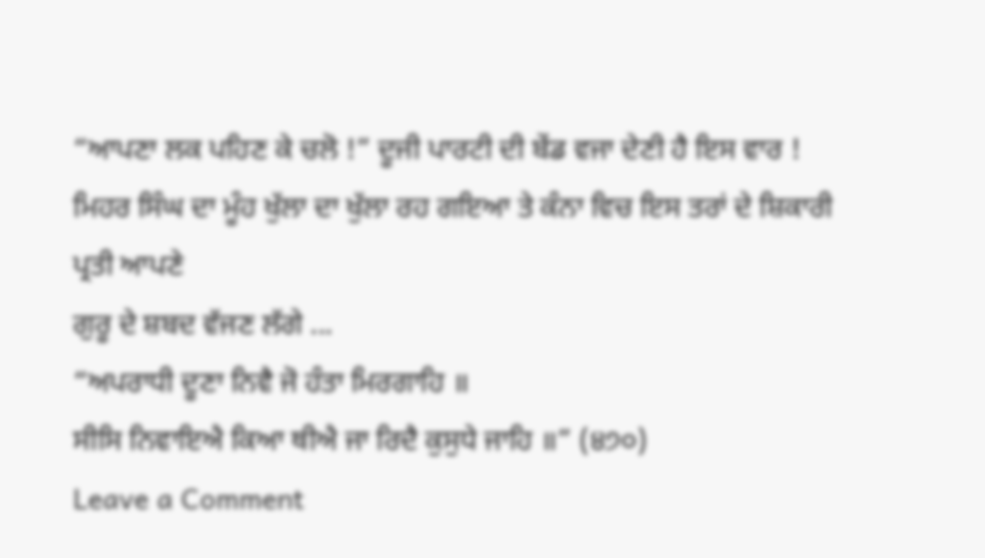“ਆਪਣਾ ਲਕ ਪਹਿਣ ਕੇ ਚਲੋ !” ਦੂਜੀ ਪਾਰਟੀ ਦੀ ਬੇਂਡ ਵਜਾ ਦੇਣੀ ਹੈ ਇਸ ਵਾਰ !
ਮਿਹਰ ਸਿੰਘ ਦਾ ਮੂੰਹ ਖੁੱਲਾ ਦਾ ਖੁੱਲਾ ਰਹ ਗਇਆ ਤੇ ਕੰਨਾ ਵਿਚ ਇਸ ਤਰਾਂ ਦੇ ਸ਼ਿਕਾਰੀ ਪ੍ਰਤੀ ਆਪਣੇ
ਗੁਰੂ ਦੇ ਸ਼ਬਦ ਵੱਜਣ ਲੱਗੇ ...
“ਅਪਰਾਧੀ ਦੂਣਾ ਨਿਵੈ ਜੋ ਹੰਤਾ ਮਿਰਗਾਹਿ ॥
ਸੀਸਿ ਨਿਵਾਇਐ ਕਿਆ ਥੀਐ ਜਾ ਰਿਦੈ ਕੁਸੁਧੇ ਜਾਹਿ ॥” (੪੭੦)
Leave a Comment